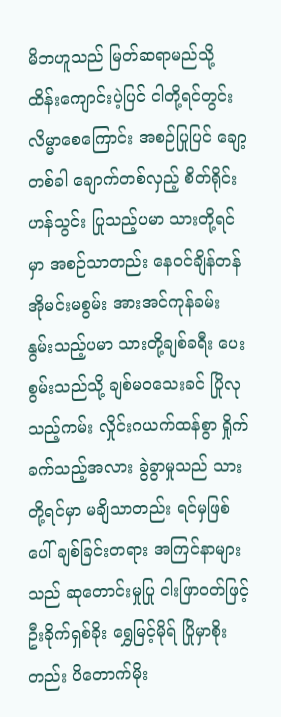မိဘဟူသည် မြတ်ဆရာမည်သို့ ထိန်းကျောင်းပဲ့ပြင် ငါတို့ရင်တွင်း လိမ္မာစေကြောင်း အစဉ်ပြုပြင် ချော့တစ်ခါ ချောက်တစ်လှည့် စိတ်ရိုင်းဟန်သွင်း ပြုသည့်ပမာ သားတို့ရင်မှာ အစဉ်သာတည်း နေဝင်ချိန်တန် အိုမင်းမစွမ်း အားအင်ကုန်ခမ်း နွမ်းသည့်ပမာ သားတို့ချစ်ခရီး ပေးစွမ်းသည်သို့ ချစ်မဝသေးခင် ပြိုလုသည့်ကမ်း လှိုင်းဂယက်ထန်စွာ ရှိုက်ခက်သည့်အလား ခွဲခွာမှုသည် သားတို့ရင်မှာ မချိသာတည်း ရင်မှဖြစ်ပေါ် ချစ်ခြင်းတရား အကြင်နာများသည် ဆုတောင်းမှုပြု ငါးဖြာဝတ်ဖြင့် ဦးခိုက်ရှစ်ခိုး ရွှေမြင့်မိုရ် ပြိုမှာစိုးတည်း ပိတောက်မိုး